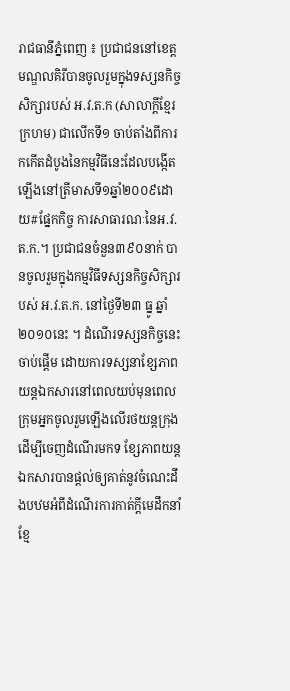រាជធានីភ្នំពេញ ៖ ប្រជាជននៅខេត្តមណ្ឌលគិរីបានចូលរួមក្នុងទស្សនកិច្ចសិក្សារបស់ អ.វ.ត.ក (សាលាក្តីខ្មែរក្រហម) ជាលើកទី១ ចាប់តាំងពីការកកើតដំបូងនៃកម្មវិធីនេះដែលបង្កើតឡើងនៅត្រីមាសទី១ឆ្នាំ២០០៩ដោយ#ផ្នែកកិច្ច ការសាធារណៈនៃអ.វ.ត.ក.។ ប្រជាជនចំនួន៣៩០នាក់ បានចូលរួមក្នុងកម្មវិធីទស្សនកិច្ចសិក្សារបស់ អ.វ.ត.ក. នៅថ្ងៃទី២៣ ធ្នូ ឆ្នាំ២០១០នេះ ។ ដំណើរទស្សនកិច្ចនេះចាប់ផ្តើម ដោយការទស្សនាខ្សែភាពយន្តឯកសារនៅពេលយប់មុនពេលក្រុមអ្នកចូលរួមឡើងលើរថយន្តក្រុងដើម្បីចេញដំណើរមកទ ខ្សែភាពយន្តឯកសារបានផ្តល់ឲ្យគាត់នូវចំណេះដឹងបឋមអំពីដំណើរការកាត់ក្តីមេដឹកនាំខ្មែ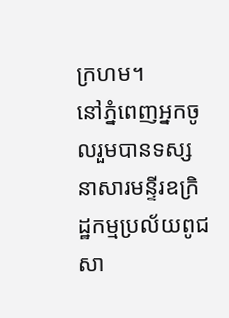ក្រហម។
នៅភ្នំពេញអ្នកចូលរួមបានទស្សនាសារមន្ទីរឧក្រិដ្ឋកម្មប្រល័យពូជសា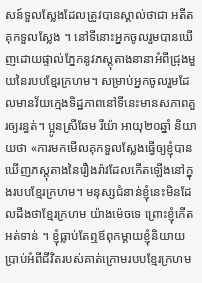សន៍ទួលស្លែងដែលត្រូវបានស្គាល់ថាជា អតីតគុកទួលស្លែង ។ នៅទីនោះអ្នកចូលរួមបានឃើញដោយផ្ទាល់ភ្នែកនូវភស្តុតាងនានាអំពីជ្រុងមួយនៃរបបខ្មែរក្រហម។ សម្រាប់អ្នកចូលរួមដែលមានវ័យក្មេងទិដ្ឋភាពនៅទីនេះមានសភាពគួរឲ្យរន្ធត់។ ប្អូនស្រីឆែម រីយ៉ា អាយុ២០ឆ្នាំ និយាយថា «ការមកមើលគុកទួលស្លែងធ្វើឲ្យខ្ញុំបានឃើញភស្តុតាងនៃរឿងរ៉ាវដែលកើតឡើងនៅក្នុងរបបខ្មែរក្រហម។ មនុស្សជំនាន់ខ្ញុំនេះមិនដែលដឹងថាខ្មែរក្រហម យ៉ាងម៉េចទេ ព្រោះខ្ញុំកើតអត់ទាន់ ។ ខ្ញុំធ្លាប់តែឮឪពុកម្តាយខ្ញុំនិយាយប្រាប់អំពីជីវិតរបស់គាត់ក្រោមរបបខ្មែរក្រហម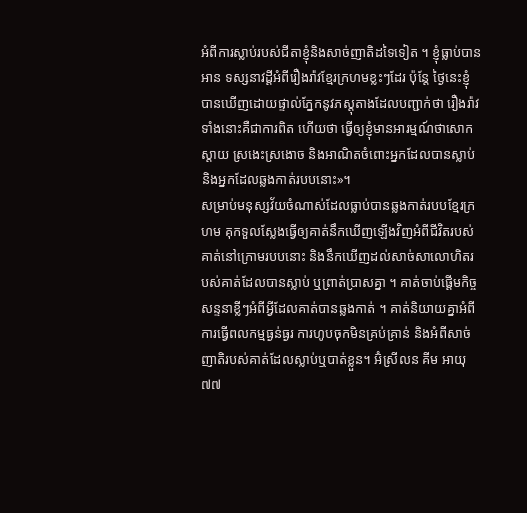អំពីការស្លាប់របស់ជីតាខ្ញុំនិងសាច់ញាតិដទៃទៀត ។ ខ្ញុំធ្លាប់បានអាន ទស្សនាវដ្តីអំពីរឿងរ៉ាវខ្មែរក្រហមខ្លះៗដែរ ប៉ុន្តែ ថ្ងៃនេះខ្ញុំបានឃើញដោយផ្ទាល់ភ្នែកនូវភស្តុតាងដែលបញ្ជាក់ថា រឿងរ៉ាវទាំងនោះគឺជាការពិត ហើយថា ធ្វើឲ្យខ្ញុំមានអារម្មណ៍ថាសោកស្តាយ ស្រងេះស្រងោច និងអាណិតចំពោះអ្នកដែលបានស្លាប់និងអ្នកដែលឆ្លងកាត់របបនោះ»។
សម្រាប់មនុស្សវ័យចំណាស់ដែលធ្លាប់បានឆ្លងកាត់របបខ្មែរក្រហម គុកទួលស្លែងធ្វើឲ្យគាត់នឹកឃើញឡើងវិញអំពីជីវិតរបស់គាត់នៅក្រោមរបបនោះ និងនឹកឃើញដល់សាច់សាលោហិតរបស់គាត់ដែលបានស្លាប់ ឬព្រាត់ប្រាសគ្នា ។ គាត់ចាប់ផ្តើមកិច្ចសន្ទនាខ្លីៗអំពីអ្វីដែលគាត់បានឆ្លងកាត់ ។ គាត់និយាយគ្នាអំពីការធ្វើពលកម្មធ្ងន់ធ្ងរ ការហូបចុកមិនគ្រប់គ្រាន់ និងអំពីសាច់ញាតិរបស់គាត់ដែលស្លាប់ឬបាត់ខ្លួន។ អ៊ំស្រីលន គីម អាយុ៧៧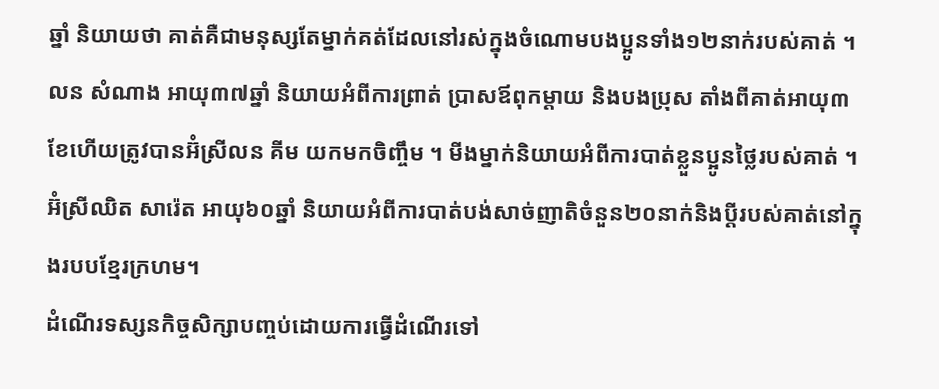ឆ្នាំ និយាយថា គាត់គឺជាមនុស្សតែម្នាក់គត់ដែលនៅរស់ក្នុងចំណោមបងប្អូនទាំង១២នាក់របស់គាត់ ។ លន សំណាង អាយុ៣៧ឆ្នាំ និយាយអំពីការព្រាត់ ប្រាសឪពុកម្តាយ និងបងប្រុស តាំងពីគាត់អាយុ៣ខែហើយត្រូវបានអ៊ំស្រីលន គីម យកមកចិញ្ចឹម ។ មីងម្នាក់និយាយអំពីការបាត់ខ្លួនប្អូនថ្លៃរបស់គាត់ ។ អ៊ំស្រីឈិត សារ៉េត អាយុ៦០ឆ្នាំ និយាយអំពីការបាត់បង់សាច់ញាតិចំនួន២០នាក់និងប្តីរបស់គាត់នៅក្នុងរបបខ្មែរក្រហម។
ដំណើរទស្សនកិច្ចសិក្សាបញ្ចប់ដោយការធ្វើដំណើរទៅ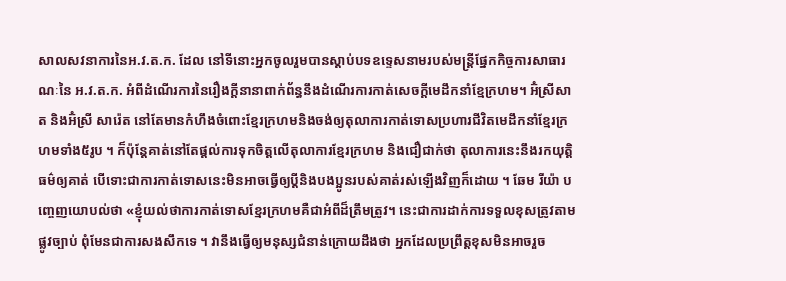សាលសវនាការនៃអ.វ.ត.ក. ដែល នៅទីនោះអ្នកចូលរួមបានស្តាប់បទឧទ្ទេសនាមរបស់មន្ត្រីផ្នែកកិច្ចការសាធារណៈនៃ អ.វ.ត.ក. អំពីដំណើរការនៃរឿងក្តីនានាពាក់ព័ន្ធនឹងដំណើរការកាត់សេចក្តីមេដឹកនាំខ្មែក្រហម។ អ៊ំស្រីសាត និងអ៊ំស្រី សារ៉េត នៅតែមានកំហឹងចំពោះខ្មែរក្រហមនិងចង់ឲ្យតុលាការកាត់ទោសប្រហារជីវិតមេដឹកនាំខ្មែរក្រហមទាំង៥រូប ។ ក៏ប៉ុន្តែគាត់នៅតែផ្តល់ការទុកចិត្តលើតុលាការខ្មែរក្រហម និងជឿជាក់ថា តុលាការនេះនឹងរកយុត្តិធម៌ឲ្យគាត់ បើទោះជាការកាត់ទោសនេះមិនអាចធ្វើឲ្យប្តីនិងបងប្អូនរបស់គាត់រស់ឡើងវិញក៏ដោយ ។ ឆែម រីយ៉ា បញ្ចេញយោបល់ថា «ខ្ញុំយល់ថាការកាត់ទោសខ្មែរក្រហមគឺជាអំពីដ៏ត្រឹមត្រូវ។ នេះជាការដាក់ការទទួលខុសត្រូវតាមផ្លូវច្បាប់ ពុំមែនជាការសងសឹកទេ ។ វានឹងធ្វើឲ្យមនុស្សជំនាន់ក្រោយដឹងថា អ្នកដែលប្រព្រឹត្តខុសមិនអាចរួច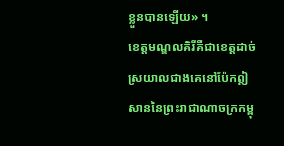ខ្លួនបានឡើយ» ។
ខេត្តមណ្ឌលគិរីគឺជាខេត្តដាច់ស្រយាលជាងគេនៅប៉ែកឦសាននៃព្រះរាជាណាចក្រកម្ពុ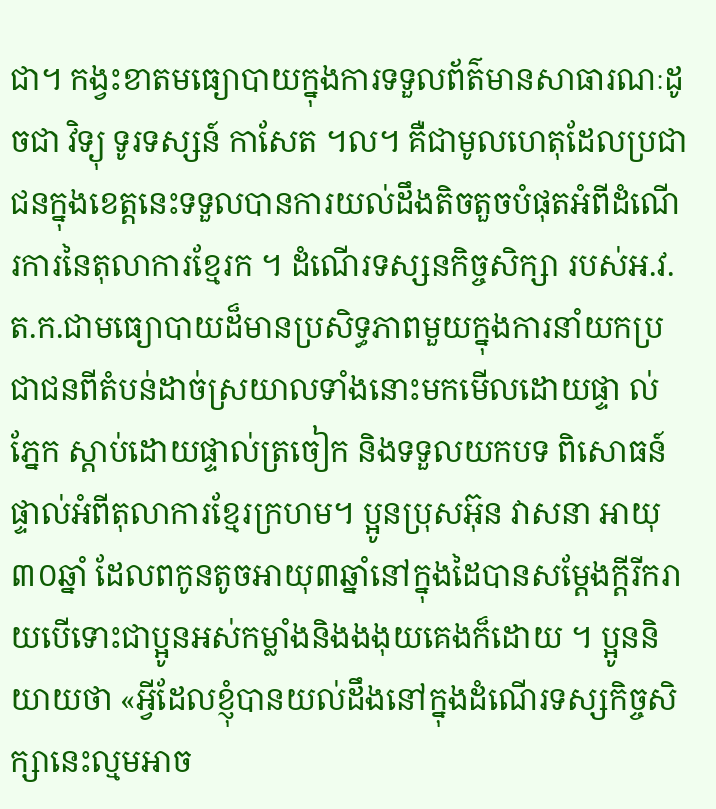ជា។ កង្វះខាតមធ្យោបាយក្នុងការទទួលព័ត៌មានសាធារណៈដូចជា វិទ្យុ ទូរទស្សន៍ កាសែត ។ល។ គឺជាមូលហេតុដែលប្រជាជនក្នុងខេត្តនេះទទួលបានការយល់ដឹងតិចតួចបំផុតអំពីដំណើរការនៃតុលាការខ្មែរក ។ ដំណើរទស្សនកិច្ចសិក្សា របស់អ.វ.ត.ក.ជាមធ្យោបាយដ៏មានប្រសិទ្ធភាពមួយក្នុងការនាំយកប្រជាជនពីតំបន់ដាច់ស្រយាលទាំងនោះមកមើលដោយផ្ទា ល់ភ្នែក ស្តាប់ដោយផ្ទាល់ត្រចៀក និងទទួលយកបទ ពិសោធន៍ផ្ទាល់អំពីតុលាការខ្មែរក្រហម។ ប្អូនប្រុសអ៊ុន វាសនា អាយុ៣០ឆ្នាំ ដែលពកូនតូចអាយុ៣ឆ្នាំនៅក្នុងដៃបានសម្តែងក្តីរីករាយបើទោះជាប្អូនអស់កម្លាំងនិងងងុយគេងក៏ដោយ ។ ប្អូននិយាយថា «អ្វីដែលខ្ញុំបានយល់ដឹងនៅក្នុងដំណើរទស្សកិច្ចសិក្សានេះល្មមអាច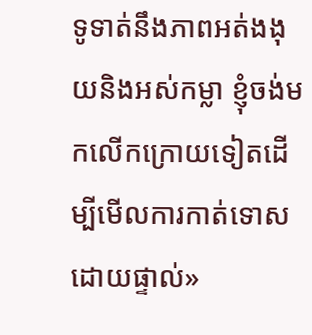ទូទាត់នឹងភាពអត់ងងុយនិងអស់កម្លា ខ្ញុំចង់មកលើកក្រោយទៀតដើម្បីមើលការកាត់ទោសដោយផ្ទាល់»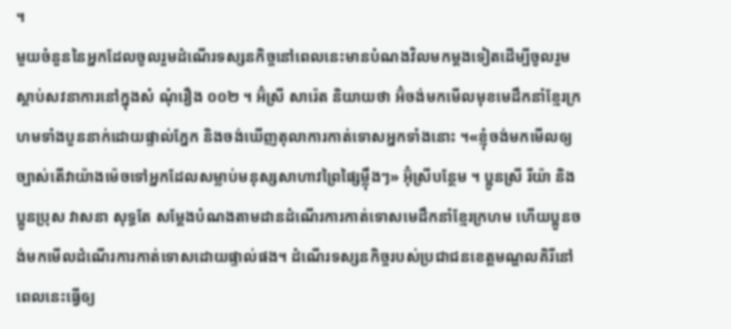។
មួយចំនួននៃអ្នកដែលចូលរួមដំណើរទស្សនកិច្ចនៅពេលនេះមានបំណងវិលមកម្តងទៀតដើម្បីចូលរួមស្តាប់សវនាការនៅក្នុងសំ ណុំរឿង ០០២ ។ អ៊ំស្រី សារ៉េត និយាយថា អ៊ំចង់មកមើលមុខមេដឹកនាំខ្មែរក្រហមទាំងបួននាក់ដោយផ្ទាល់ភ្នែក និងចង់ឃើញតុលាការកាត់ទោសអ្នកទាំងនោះ ។«ខ្ញុំចង់មកមើលឲ្យច្បាស់តើវាយ៉ាងម៉េចទៅអ្នកដែលសម្លាប់មនុស្សសាហាវព្រៃផ្សៃម្ល៉ឹងៗ» អ៊ុំស្រីបន្ថែម ។ ប្អូនស្រី រីយ៉ា និងប្អូនប្រុស វាសនា សុទ្ធតែ សម្តែងបំណងតាមដានដំណើរការកាត់ទោសមេដឹកនាំខ្មែរក្រហម ហើយប្អូនចង់មកមើលដំណើរការកាត់ទោសដោយផ្ទាល់ផង។ ដំណើរទស្សនកិច្ចរបស់ប្រជាជនខេត្តមណ្ឌលគិរីនៅពេលនេះធ្វើឲ្យ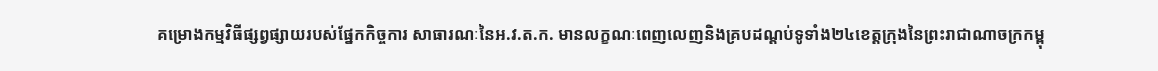គម្រោងកម្មវិធីផ្សព្វផ្សាយរបស់ផ្នែកកិច្ចការ សាធារណៈនៃអ.វ.ត.ក. មានលក្ខណៈពេញលេញនិងគ្របដណ្តប់ទូទាំង២៤ខេត្តក្រុងនៃព្រះរាជាណាចក្រកម្ពុ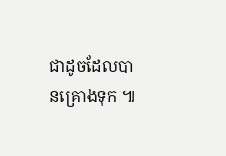ជាដូចដែលបានគ្រោងទុក ៕